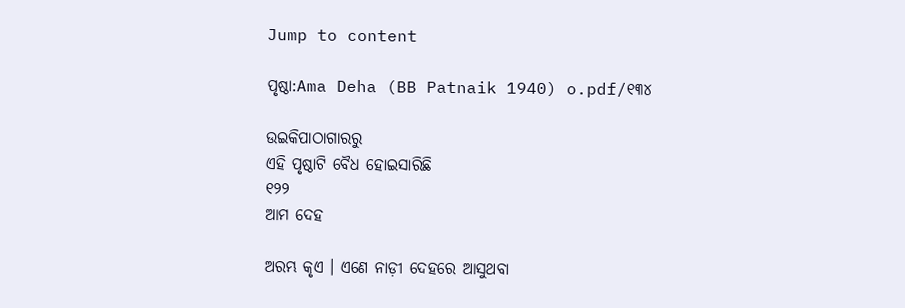Jump to content

ପୃଷ୍ଠା:Ama Deha (BB Patnaik 1940) o.pdf/୧୩୪

ଉଇକିପାଠାଗାର‌ରୁ
ଏହି ପୃଷ୍ଠାଟି ବୈଧ ହୋଇସାରିଛି
୧୨୨
ଆମ ଦେହ

ଅରମ୍ଭ କୃଏ । ଏଣେ ନାଡ଼ୀ ଦେହରେ ଆସୁଥବା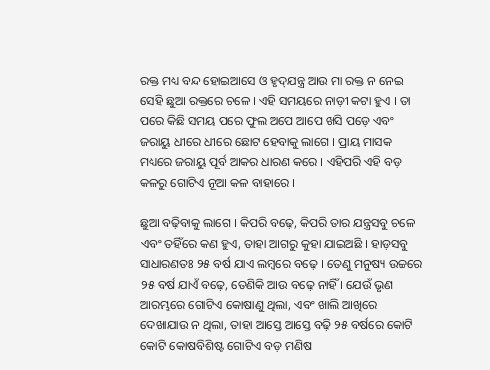ରକ୍ତ ମଧ୍ୟ ବନ୍ଦ ହୋଇଆସେ ଓ ହୃଦ୍‌ଯନ୍ତ୍ର ଆଉ ମା ରକ୍ତ ନ ନେଇ ସେହି ଛୁଆ ରକ୍ତରେ ଚଳେ । ଏହି ସମୟରେ ନାଡ଼ୀ କଟା ହୁଏ । ତା ପରେ କିଛି ସମୟ ପରେ ଫୁଲ ଅପେ ଆପେ ଖସି ପଡ଼େ ଏବଂ ଜରାୟୁ ଧୀରେ ଧୀରେ ଛୋଟ ହେବାକୁ ଲାଗେ । ପ୍ରାୟ ମାସକ ମଧ୍ୟରେ ଜରାୟୁ ପୂର୍ବ ଆକର ଧାରଣ କରେ । ଏହିପରି ଏହି ବଡ଼ କଳରୁ ଗୋଟିଏ ନୂଆ କଳ ବାହାରେ ।

ଛୁଆ ବଢ଼ିବାକୁ ଲାଗେ । କିପରି ବଢ଼େ, କିପରି ତାର ଯନ୍ତ୍ରସବୁ ଚଳେ ଏବଂ ତହିଁରେ କଣ ହୁଏ, ତାହା ଆଗରୁ କୁହା ଯାଇଅଛି । ହାଡ଼ସବୁ ସାଧାରଣତଃ ୨୫ ବର୍ଷ ଯାଏ ଲମ୍ବରେ ବଢ଼େ । ତେଣୁ ମନୁଷ୍ୟ ଉଚ୍ଚରେ ୨୫ ବର୍ଷ ଯାଏଁ ବଢ଼େ, ତେଣିକି ଆଉ ବଢ଼େ ନାହିଁ । ଯେଉଁ ଭୃଣ ଆରମ୍ଭରେ ଗୋଟିଏ କୋଷାଣୁ ଥିଲା, ଏବଂ ଖାଲି ଆଖିରେ ଦେଖାଯାଉ ନ ଥିଲା, ତାହା ଆସ୍ତେ ଆସ୍ତେ ବଢ଼ି ୨୫ ବର୍ଷରେ କୋଟି କୋଟି କୋଷବିଶିଷ୍ଟ ଗୋଟିଏ ବଡ଼ ମଣିଷ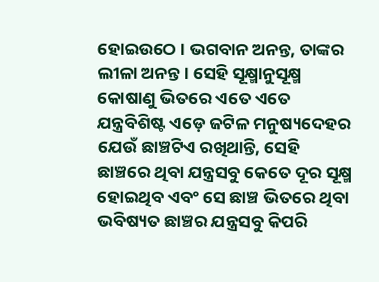ହୋଇଉଠେ । ଭଗବାନ ଅନନ୍ତ, ତାଙ୍କର ଲୀଳା ଅନନ୍ତ । ସେହି ସୂକ୍ଷ୍ମାନୁସୂକ୍ଷ୍ମ କୋଷାଣୁ ଭିତରେ ଏତେ ଏତେ ଯନ୍ତ୍ରବିଶିଷ୍ଟ ଏଡ଼େ ଜଟିଳ ମନୁଷ୍ୟଦେହର ଯେଉଁ ଛାଞ୍ଚଟିଏ ରଖିଥାନ୍ତି, ସେହି ଛାଞ୍ଚରେ ଥିବା ଯନ୍ତ୍ରସବୁ କେତେ ଦୂର ସୂକ୍ଷ୍ମ ହୋଇଥିବ ଏବଂ ସେ ଛାଞ୍ଚ ଭିତରେ ଥିବା ଭବିଷ୍ୟତ ଛାଞ୍ଚର ଯନ୍ତ୍ରସବୁ କିପରି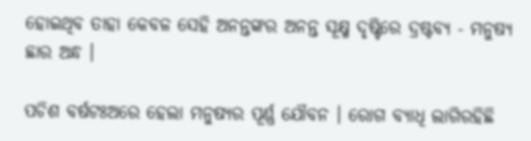ହୋଇଥିବ ତାହା କେବଳ ସେହି ଅନନ୍ତଙ୍କର ଅନନ୍ତ ସୂକ୍ଷ୍ମ ଦୃଷ୍ଟିରେ ଦ୍ରଷ୍ଟବ୍ୟ - ମନୁଷ୍ୟ ଛାର ଅନ୍ଧ ।

ପଚିଶ ବର୍ଷଟଃଅରେ ହେଲା ମନୁଷ୍ୟର ପୂର୍ଣ୍ଣ ଯୌବନ । ରୋଗ ବ୍ୟାଧି ଲାଗିରହିଛି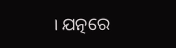। ଯତ୍ନରେ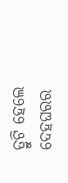ତ୍ରୁଟି ହେଲେ ଦେହଘରର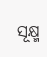ସୂକ୍ଷ୍ମ